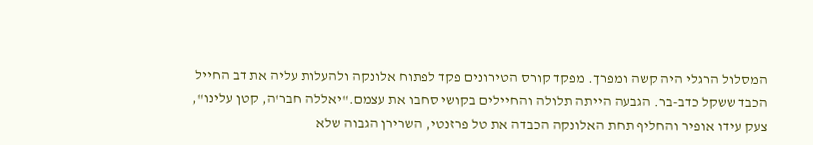המסלול הרגלי היה קשה ומפרך. מפקד קורס הטירונים פקד לפתוח אלונקה ולהעלות עליה את דב החייל הכבד ששקל כדב-בר. הגבעה הייתה תלולה והחיילים בקושי סחבו את עצמם."יאללה חבר'ה, קטן עלינו", צעק עידו אופיר והחליף תחת האלונקה הכבדה את טל פרזנטי, השרירן הגבוה שלא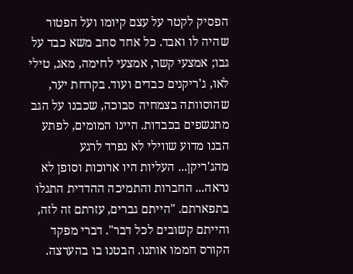הפסיק לקטר על עצם קיומו ועל הפטור שהיה לו ואבד. כל אחד סחב משא כבד על גבו; אמצעי קשר, אמצעי לחימה, מאג, טילי לאו, ג'ריקנים כבדים ועוד. בקרחת יער, שהוסוותה בצמחיה סבוכה, שכבנו על הגב מתנשפים בכבדות. היינו המומים, לפתע הבנו מדוע שווילי לא נפרד לרגע מהג'ריקן... העליות היו ארוכות וסופן לא נראה... החברות והתמיכה ההדדית התגלו בתפארתם. "הייתם גברים, עזרתם זה לזה, והייתם קשובים לכל דבר". דברי מפקד הקורס חממו אותנו. הבטנו בו בהערצה.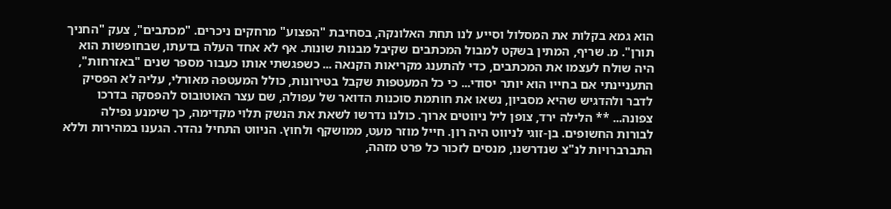הוא גמא בקלות את המסלול וסייע לנו תחת האלונקה, בסחיבת "הפצוע" מרחקים ניכרים. "מכתבים", צעק "החניך תורן". מ. שריף, המתין בשקט למבול המכתבים שקיבל מבנות שונות. אף לא אחד העלה בדעתו, שבחופשות הוא היה שולח לעצמו את המכתבים, כדי להתענג מקריאות הקנאה ... כשפגשתי אותו כעבור מספר שנים "באזרחות", התעניינתי אם בחייו הוא יותר יסודי... כי כל המעטפות שקבל בטירונות, כולל המעטפה מאורלי, עליה לא הפסיק לדבר ולהדגיש שהיא מסביון, נשאו את חותמת סוכנות הדואר של עפולה, שם עצר האוטובוס להפסקה בדרכו צפונה... ** הלילה ירד, צופן ליל ניווטים ארוך. כולנו נדרשו לשאת את הנשק תלוי מקדימה, כך שימנע נפילה לבורות החשופים. בן-זוגי לניווט היה רון. חייל מוזר מעט, ממושקף ולחוץ. הניווט התחיל נהדר. הגענו במהירות וללא התברברויות לנ"צ שנדרשנו, מנסים לזכור כל פרט מזהה,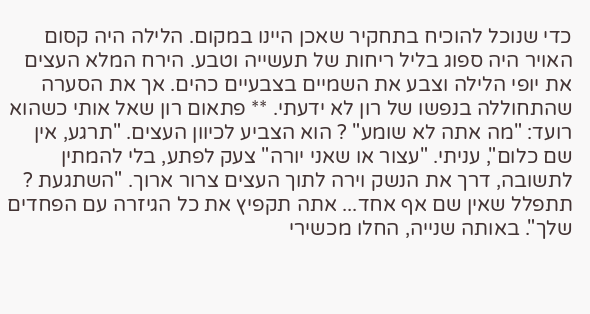כדי שנוכל להוכיח בתחקיר שאכן היינו במקום. הלילה היה קסום האויר היה ספוג בליל ריחות של תעשייה וטבע. הירח המלא העצים את יופי הלילה וצבע את השמיים בצבעיים כהים. אך את הסערה שהתחוללה בנפשו של רון לא ידעתי. ** פתאום רון שאל אותי כשהוא רועד: "מה אתה לא שומע" ? הוא הצביע לכיוון העצים. "תרגע, אין שם כלום", עניתי. "עצור או שאני יורה" צעק לפתע, בלי להמתין לתשובה, דרך את הנשק וירה לתוך העצים צרור ארוך. "השתגעת ? תתפלל שאין שם אף אחד... אתה תקפיץ את כל הגיזרה עם הפחדים שלך". באותה שנייה, החלו מכשירי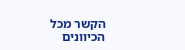הקשר מכל הכיוונים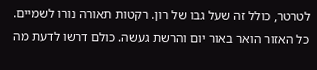לטרטר, כולל זה שעל גבו של רון. רקטות תאורה נורו לשמיים. כל האזור הואר באור יום והרשת געשה. כולם דרשו לדעת מה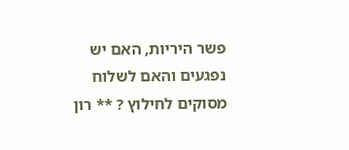פשר היריות, האם יש נפגעים והאם לשלוח מסוקים לחילוץ ? ** רון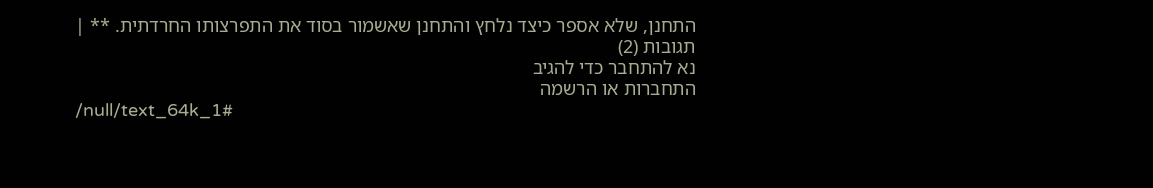התחנן, שלא אספר כיצד נלחץ והתחנן שאשמור בסוד את התפרצותו החרדתית. ** |
תגובות (2)
נא להתחבר כדי להגיב
התחברות או הרשמה
/null/text_64k_1#